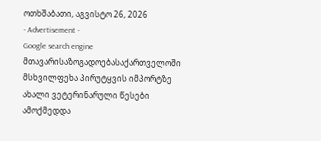ოთხშაბათი, აგვისტო 26, 2026
- Advertisement -
Google search engine
მთავარისაზოგადოებასაქართველოში მსხვილფეხა პირუტყვის იმპორტზე ახალი ვეტერინარული წესები ამოქმედდა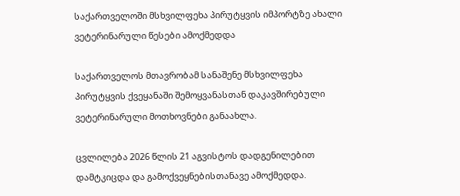საქართველოში მსხვილფეხა პირუტყვის იმპორტზე ახალი ვეტერინარული წესები ამოქმედდა

საქართველოს მთავრობამ სანაშენე მსხვილფეხა პირუტყვის ქვეყანაში შემოყვანასთან დაკავშირებული ვეტერინარული მოთხოვნები განაახლა.

ცვლილება 2026 წლის 21 აგვისტოს დადგენილებით დამტკიცდა და გამოქვეყნებისთანავე ამოქმედდა.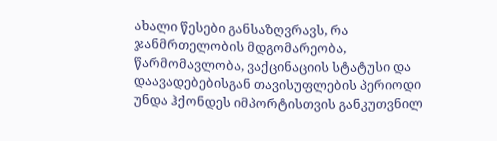ახალი წესები განსაზღვრავს, რა ჯანმრთელობის მდგომარეობა, წარმომავლობა, ვაქცინაციის სტატუსი და დაავადებებისგან თავისუფლების პერიოდი უნდა ჰქონდეს იმპორტისთვის განკუთვნილ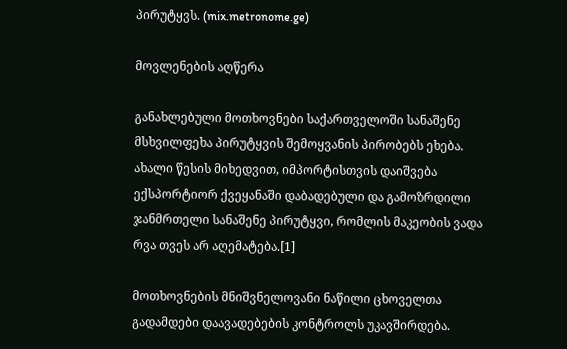პირუტყვს. (mix.metronome.ge)

მოვლენების აღწერა

განახლებული მოთხოვნები საქართველოში სანაშენე მსხვილფეხა პირუტყვის შემოყვანის პირობებს ეხება. ახალი წესის მიხედვით, იმპორტისთვის დაიშვება ექსპორტიორ ქვეყანაში დაბადებული და გამოზრდილი ჯანმრთელი სანაშენე პირუტყვი, რომლის მაკეობის ვადა რვა თვეს არ აღემატება.[1]

მოთხოვნების მნიშვნელოვანი ნაწილი ცხოველთა გადამდები დაავადებების კონტროლს უკავშირდება.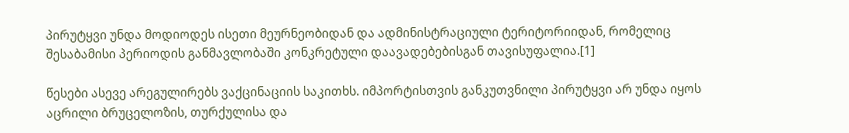პირუტყვი უნდა მოდიოდეს ისეთი მეურნეობიდან და ადმინისტრაციული ტერიტორიიდან, რომელიც შესაბამისი პერიოდის განმავლობაში კონკრეტული დაავადებებისგან თავისუფალია.[1]

წესები ასევე არეგულირებს ვაქცინაციის საკითხს. იმპორტისთვის განკუთვნილი პირუტყვი არ უნდა იყოს აცრილი ბრუცელოზის, თურქულისა და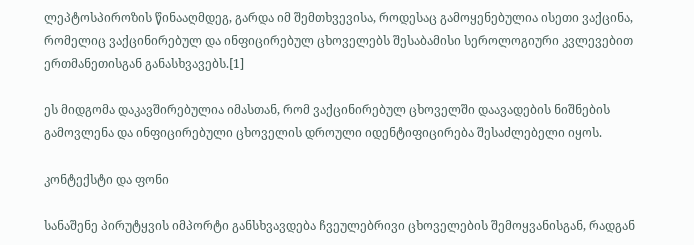ლეპტოსპიროზის წინააღმდეგ, გარდა იმ შემთხვევისა, როდესაც გამოყენებულია ისეთი ვაქცინა, რომელიც ვაქცინირებულ და ინფიცირებულ ცხოველებს შესაბამისი სეროლოგიური კვლევებით ერთმანეთისგან განასხვავებს.[1]

ეს მიდგომა დაკავშირებულია იმასთან, რომ ვაქცინირებულ ცხოველში დაავადების ნიშნების გამოვლენა და ინფიცირებული ცხოველის დროული იდენტიფიცირება შესაძლებელი იყოს.

კონტექსტი და ფონი

სანაშენე პირუტყვის იმპორტი განსხვავდება ჩვეულებრივი ცხოველების შემოყვანისგან, რადგან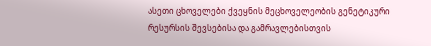ასეთი ცხოველები ქვეყნის მეცხოველეობის გენეტიკური რესურსის შევსებისა და გამრავლებისთვის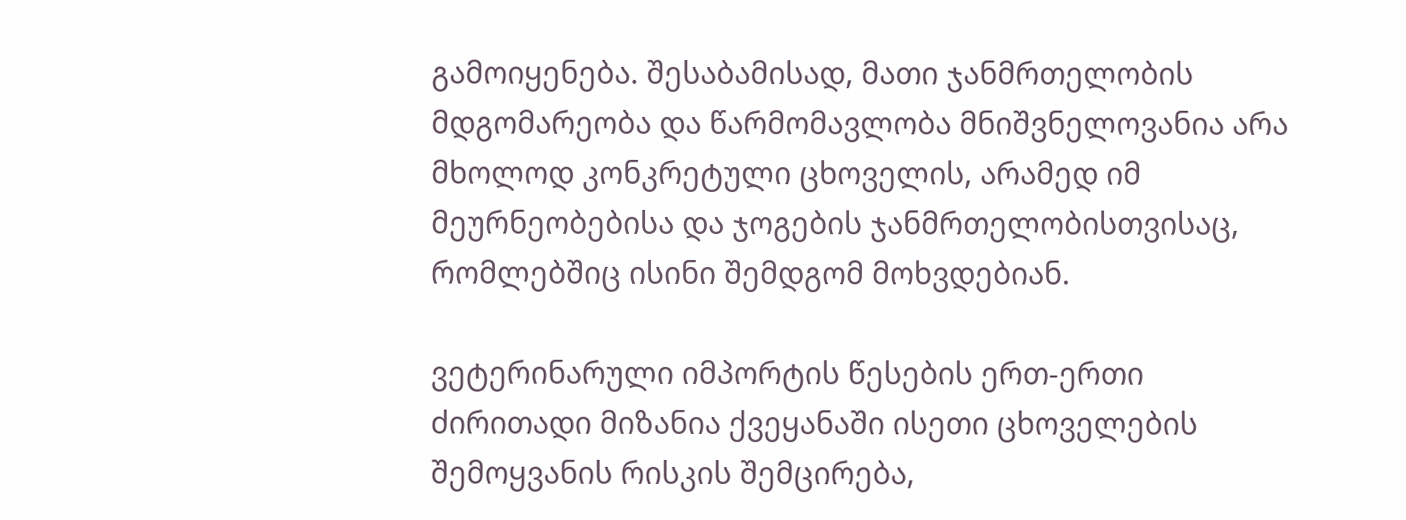გამოიყენება. შესაბამისად, მათი ჯანმრთელობის მდგომარეობა და წარმომავლობა მნიშვნელოვანია არა მხოლოდ კონკრეტული ცხოველის, არამედ იმ მეურნეობებისა და ჯოგების ჯანმრთელობისთვისაც, რომლებშიც ისინი შემდგომ მოხვდებიან.

ვეტერინარული იმპორტის წესების ერთ-ერთი ძირითადი მიზანია ქვეყანაში ისეთი ცხოველების შემოყვანის რისკის შემცირება,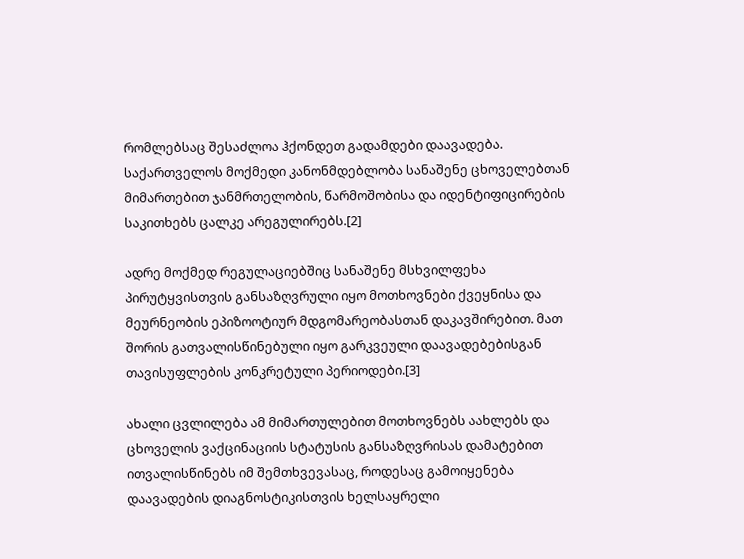რომლებსაც შესაძლოა ჰქონდეთ გადამდები დაავადება. საქართველოს მოქმედი კანონმდებლობა სანაშენე ცხოველებთან მიმართებით ჯანმრთელობის, წარმოშობისა და იდენტიფიცირების საკითხებს ცალკე არეგულირებს.[2]

ადრე მოქმედ რეგულაციებშიც სანაშენე მსხვილფეხა პირუტყვისთვის განსაზღვრული იყო მოთხოვნები ქვეყნისა და მეურნეობის ეპიზოოტიურ მდგომარეობასთან დაკავშირებით. მათ შორის გათვალისწინებული იყო გარკვეული დაავადებებისგან თავისუფლების კონკრეტული პერიოდები.[3]

ახალი ცვლილება ამ მიმართულებით მოთხოვნებს აახლებს და ცხოველის ვაქცინაციის სტატუსის განსაზღვრისას დამატებით ითვალისწინებს იმ შემთხვევასაც, როდესაც გამოიყენება დაავადების დიაგნოსტიკისთვის ხელსაყრელი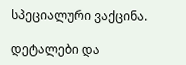სპეციალური ვაქცინა.

დეტალები და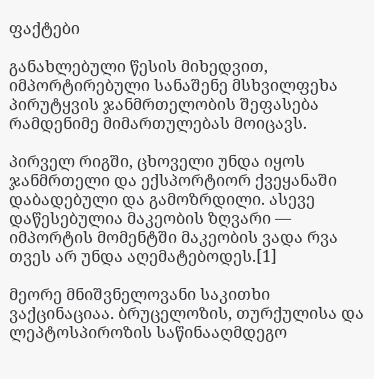ფაქტები

განახლებული წესის მიხედვით, იმპორტირებული სანაშენე მსხვილფეხა პირუტყვის ჯანმრთელობის შეფასება რამდენიმე მიმართულებას მოიცავს.

პირველ რიგში, ცხოველი უნდა იყოს ჯანმრთელი და ექსპორტიორ ქვეყანაში დაბადებული და გამოზრდილი. ასევე დაწესებულია მაკეობის ზღვარი — იმპორტის მომენტში მაკეობის ვადა რვა თვეს არ უნდა აღემატებოდეს.[1]

მეორე მნიშვნელოვანი საკითხი ვაქცინაციაა. ბრუცელოზის, თურქულისა და ლეპტოსპიროზის საწინააღმდეგო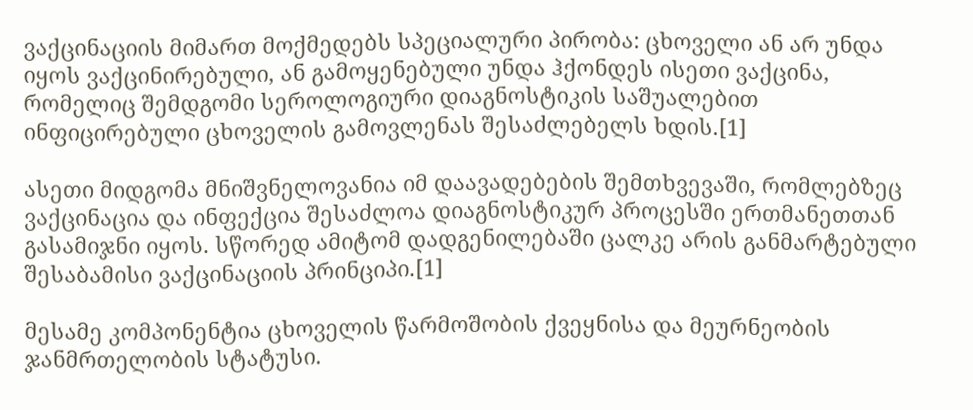ვაქცინაციის მიმართ მოქმედებს სპეციალური პირობა: ცხოველი ან არ უნდა იყოს ვაქცინირებული, ან გამოყენებული უნდა ჰქონდეს ისეთი ვაქცინა, რომელიც შემდგომი სეროლოგიური დიაგნოსტიკის საშუალებით ინფიცირებული ცხოველის გამოვლენას შესაძლებელს ხდის.[1]

ასეთი მიდგომა მნიშვნელოვანია იმ დაავადებების შემთხვევაში, რომლებზეც ვაქცინაცია და ინფექცია შესაძლოა დიაგნოსტიკურ პროცესში ერთმანეთთან გასამიჯნი იყოს. სწორედ ამიტომ დადგენილებაში ცალკე არის განმარტებული შესაბამისი ვაქცინაციის პრინციპი.[1]

მესამე კომპონენტია ცხოველის წარმოშობის ქვეყნისა და მეურნეობის ჯანმრთელობის სტატუსი.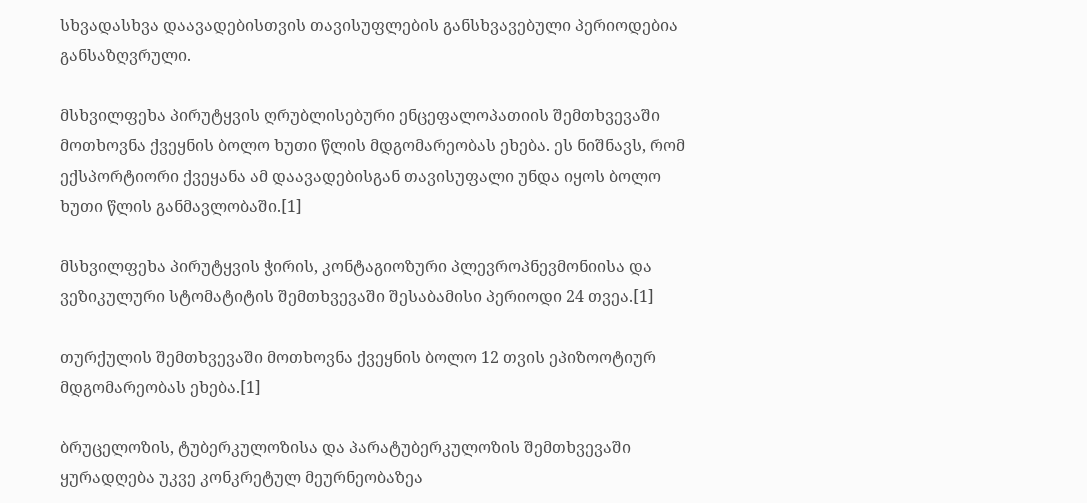სხვადასხვა დაავადებისთვის თავისუფლების განსხვავებული პერიოდებია განსაზღვრული.

მსხვილფეხა პირუტყვის ღრუბლისებური ენცეფალოპათიის შემთხვევაში მოთხოვნა ქვეყნის ბოლო ხუთი წლის მდგომარეობას ეხება. ეს ნიშნავს, რომ ექსპორტიორი ქვეყანა ამ დაავადებისგან თავისუფალი უნდა იყოს ბოლო ხუთი წლის განმავლობაში.[1]

მსხვილფეხა პირუტყვის ჭირის, კონტაგიოზური პლევროპნევმონიისა და ვეზიკულური სტომატიტის შემთხვევაში შესაბამისი პერიოდი 24 თვეა.[1]

თურქულის შემთხვევაში მოთხოვნა ქვეყნის ბოლო 12 თვის ეპიზოოტიურ მდგომარეობას ეხება.[1]

ბრუცელოზის, ტუბერკულოზისა და პარატუბერკულოზის შემთხვევაში ყურადღება უკვე კონკრეტულ მეურნეობაზეა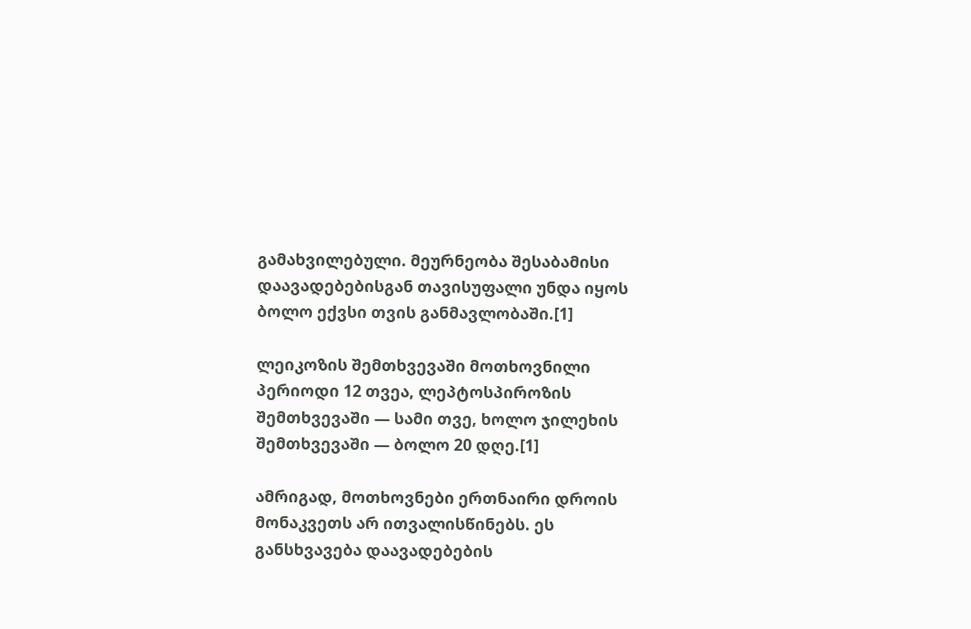გამახვილებული. მეურნეობა შესაბამისი დაავადებებისგან თავისუფალი უნდა იყოს ბოლო ექვსი თვის განმავლობაში.[1]

ლეიკოზის შემთხვევაში მოთხოვნილი პერიოდი 12 თვეა, ლეპტოსპიროზის შემთხვევაში — სამი თვე, ხოლო ჯილეხის შემთხვევაში — ბოლო 20 დღე.[1]

ამრიგად, მოთხოვნები ერთნაირი დროის მონაკვეთს არ ითვალისწინებს. ეს განსხვავება დაავადებების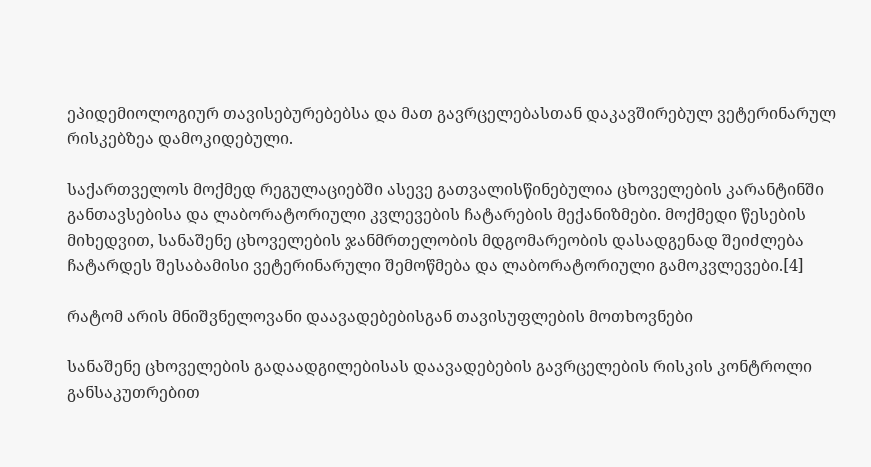ეპიდემიოლოგიურ თავისებურებებსა და მათ გავრცელებასთან დაკავშირებულ ვეტერინარულ რისკებზეა დამოკიდებული.

საქართველოს მოქმედ რეგულაციებში ასევე გათვალისწინებულია ცხოველების კარანტინში განთავსებისა და ლაბორატორიული კვლევების ჩატარების მექანიზმები. მოქმედი წესების მიხედვით, სანაშენე ცხოველების ჯანმრთელობის მდგომარეობის დასადგენად შეიძლება ჩატარდეს შესაბამისი ვეტერინარული შემოწმება და ლაბორატორიული გამოკვლევები.[4]

რატომ არის მნიშვნელოვანი დაავადებებისგან თავისუფლების მოთხოვნები

სანაშენე ცხოველების გადაადგილებისას დაავადებების გავრცელების რისკის კონტროლი განსაკუთრებით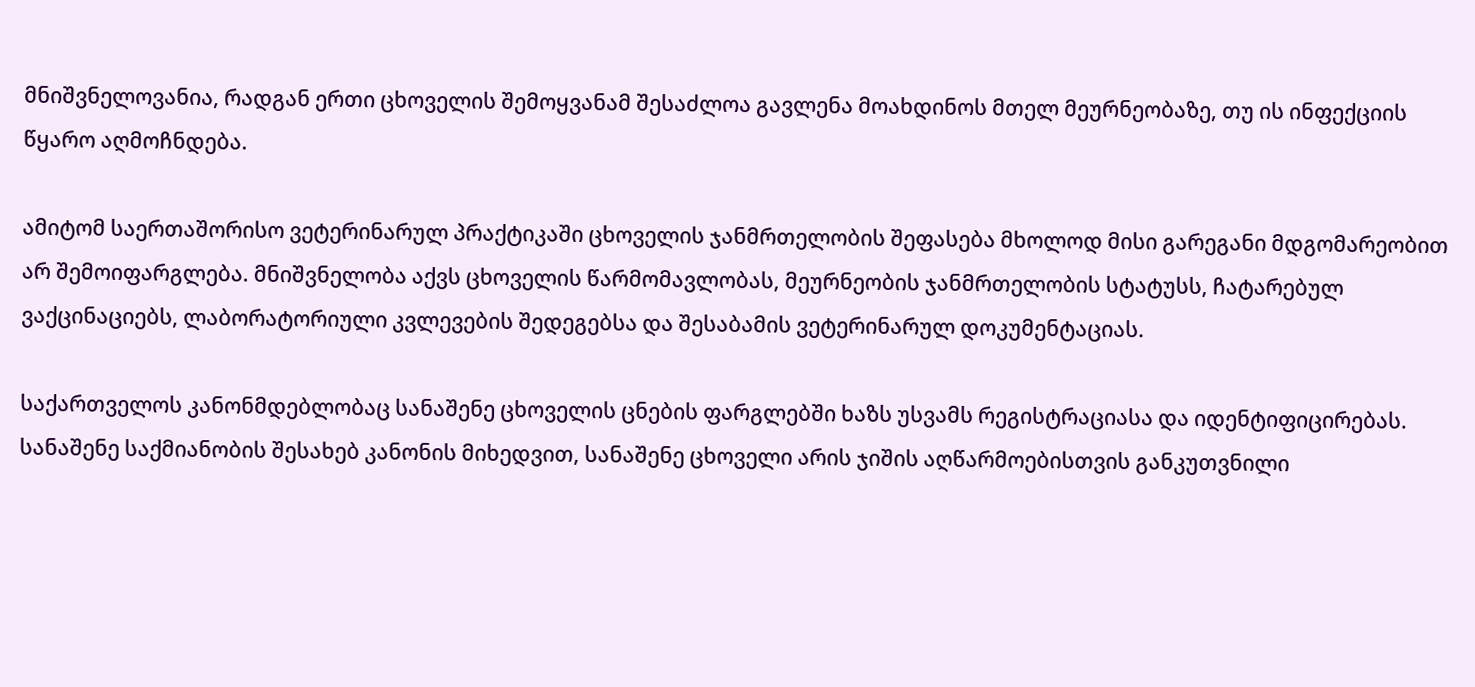მნიშვნელოვანია, რადგან ერთი ცხოველის შემოყვანამ შესაძლოა გავლენა მოახდინოს მთელ მეურნეობაზე, თუ ის ინფექციის წყარო აღმოჩნდება.

ამიტომ საერთაშორისო ვეტერინარულ პრაქტიკაში ცხოველის ჯანმრთელობის შეფასება მხოლოდ მისი გარეგანი მდგომარეობით არ შემოიფარგლება. მნიშვნელობა აქვს ცხოველის წარმომავლობას, მეურნეობის ჯანმრთელობის სტატუსს, ჩატარებულ ვაქცინაციებს, ლაბორატორიული კვლევების შედეგებსა და შესაბამის ვეტერინარულ დოკუმენტაციას.

საქართველოს კანონმდებლობაც სანაშენე ცხოველის ცნების ფარგლებში ხაზს უსვამს რეგისტრაციასა და იდენტიფიცირებას. სანაშენე საქმიანობის შესახებ კანონის მიხედვით, სანაშენე ცხოველი არის ჯიშის აღწარმოებისთვის განკუთვნილი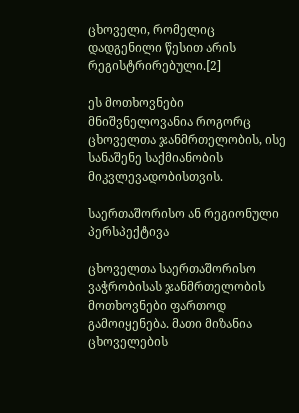ცხოველი, რომელიც დადგენილი წესით არის რეგისტრირებული.[2]

ეს მოთხოვნები მნიშვნელოვანია როგორც ცხოველთა ჯანმრთელობის, ისე სანაშენე საქმიანობის მიკვლევადობისთვის.

საერთაშორისო ან რეგიონული პერსპექტივა

ცხოველთა საერთაშორისო ვაჭრობისას ჯანმრთელობის მოთხოვნები ფართოდ გამოიყენება. მათი მიზანია ცხოველების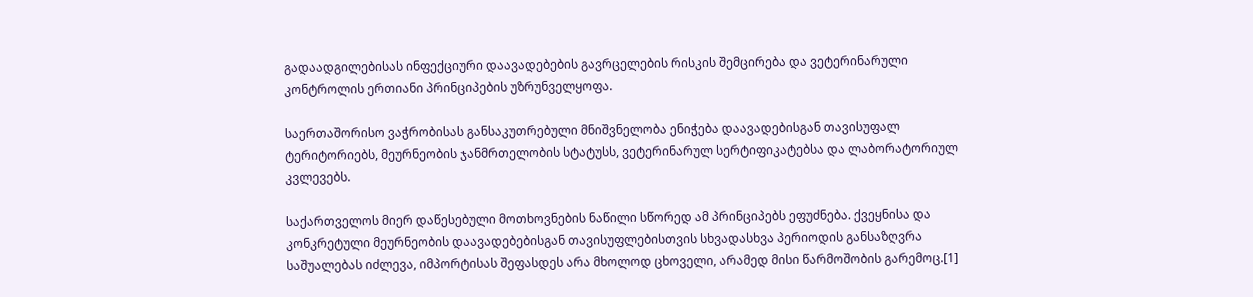გადაადგილებისას ინფექციური დაავადებების გავრცელების რისკის შემცირება და ვეტერინარული კონტროლის ერთიანი პრინციპების უზრუნველყოფა.

საერთაშორისო ვაჭრობისას განსაკუთრებული მნიშვნელობა ენიჭება დაავადებისგან თავისუფალ ტერიტორიებს, მეურნეობის ჯანმრთელობის სტატუსს, ვეტერინარულ სერტიფიკატებსა და ლაბორატორიულ კვლევებს.

საქართველოს მიერ დაწესებული მოთხოვნების ნაწილი სწორედ ამ პრინციპებს ეფუძნება. ქვეყნისა და კონკრეტული მეურნეობის დაავადებებისგან თავისუფლებისთვის სხვადასხვა პერიოდის განსაზღვრა საშუალებას იძლევა, იმპორტისას შეფასდეს არა მხოლოდ ცხოველი, არამედ მისი წარმოშობის გარემოც.[1]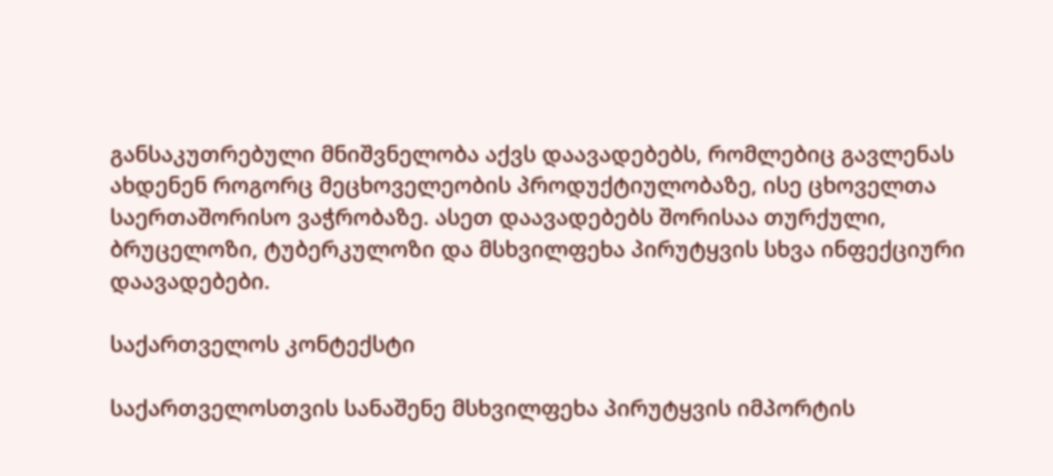განსაკუთრებული მნიშვნელობა აქვს დაავადებებს, რომლებიც გავლენას ახდენენ როგორც მეცხოველეობის პროდუქტიულობაზე, ისე ცხოველთა საერთაშორისო ვაჭრობაზე. ასეთ დაავადებებს შორისაა თურქული, ბრუცელოზი, ტუბერკულოზი და მსხვილფეხა პირუტყვის სხვა ინფექციური დაავადებები.

საქართველოს კონტექსტი

საქართველოსთვის სანაშენე მსხვილფეხა პირუტყვის იმპორტის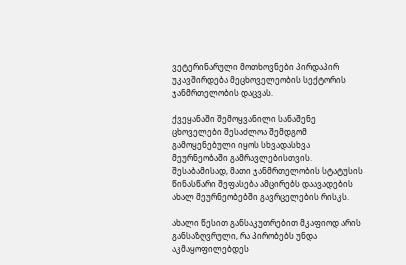ვეტერინარული მოთხოვნები პირდაპირ უკავშირდება მეცხოველეობის სექტორის ჯანმრთელობის დაცვას.

ქვეყანაში შემოყვანილი სანაშენე ცხოველები შესაძლოა შემდგომ გამოყენებული იყოს სხვადასხვა მეურნეობაში გამრავლებისთვის. შესაბამისად, მათი ჯანმრთელობის სტატუსის წინასწარი შეფასება ამცირებს დაავადების ახალ მეურნეობებში გავრცელების რისკს.

ახალი წესით განსაკუთრებით მკაფიოდ არის განსაზღვრული, რა პირობებს უნდა აკმაყოფილებდეს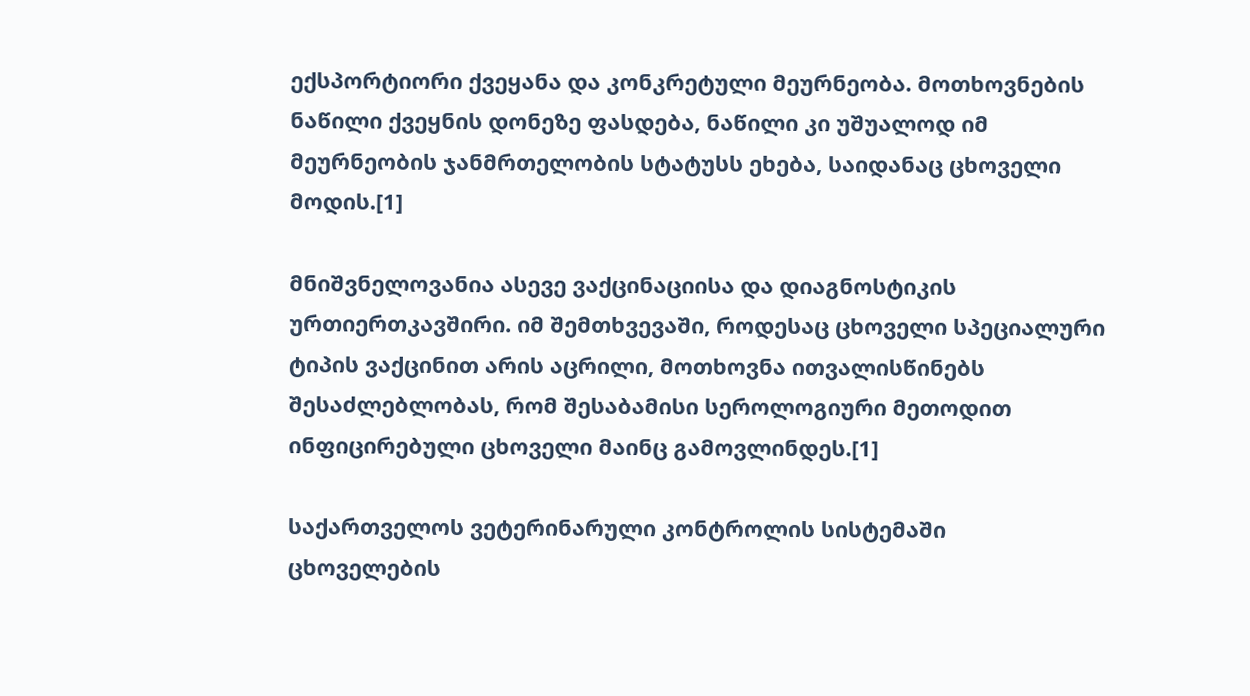ექსპორტიორი ქვეყანა და კონკრეტული მეურნეობა. მოთხოვნების ნაწილი ქვეყნის დონეზე ფასდება, ნაწილი კი უშუალოდ იმ მეურნეობის ჯანმრთელობის სტატუსს ეხება, საიდანაც ცხოველი მოდის.[1]

მნიშვნელოვანია ასევე ვაქცინაციისა და დიაგნოსტიკის ურთიერთკავშირი. იმ შემთხვევაში, როდესაც ცხოველი სპეციალური ტიპის ვაქცინით არის აცრილი, მოთხოვნა ითვალისწინებს შესაძლებლობას, რომ შესაბამისი სეროლოგიური მეთოდით ინფიცირებული ცხოველი მაინც გამოვლინდეს.[1]

საქართველოს ვეტერინარული კონტროლის სისტემაში ცხოველების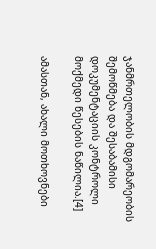ჯანმრთელობის მდგომარეობის შემოწმება და შესაბამისი დოკუმენტაციის კონტროლი მოქმედი წესების ნაწილია.[4]

ამასთან, ახალი მოთხოვნები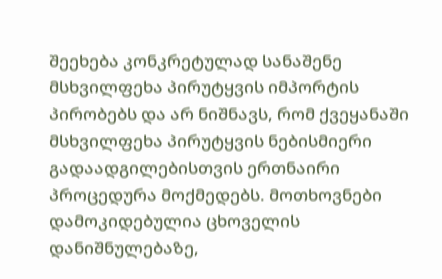შეეხება კონკრეტულად სანაშენე მსხვილფეხა პირუტყვის იმპორტის პირობებს და არ ნიშნავს, რომ ქვეყანაში მსხვილფეხა პირუტყვის ნებისმიერი გადაადგილებისთვის ერთნაირი პროცედურა მოქმედებს. მოთხოვნები დამოკიდებულია ცხოველის დანიშნულებაზე,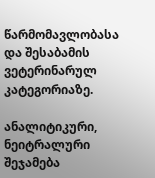წარმომავლობასა და შესაბამის ვეტერინარულ კატეგორიაზე.

ანალიტიკური, ნეიტრალური შეჯამება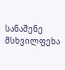სანაშენე მსხვილფეხა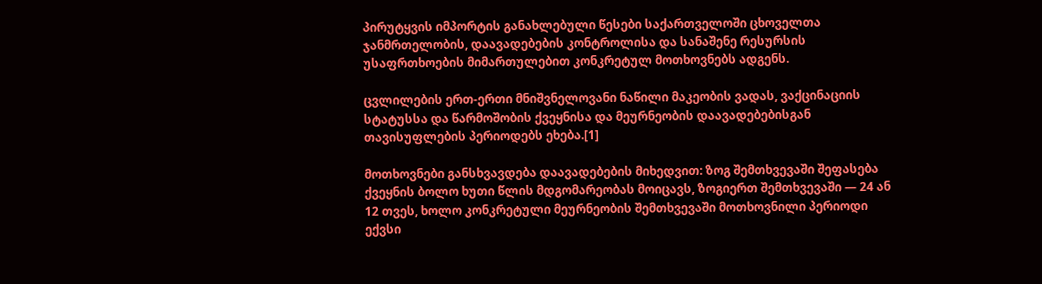პირუტყვის იმპორტის განახლებული წესები საქართველოში ცხოველთა ჯანმრთელობის, დაავადებების კონტროლისა და სანაშენე რესურსის უსაფრთხოების მიმართულებით კონკრეტულ მოთხოვნებს ადგენს.

ცვლილების ერთ-ერთი მნიშვნელოვანი ნაწილი მაკეობის ვადას, ვაქცინაციის სტატუსსა და წარმოშობის ქვეყნისა და მეურნეობის დაავადებებისგან თავისუფლების პერიოდებს ეხება.[1]

მოთხოვნები განსხვავდება დაავადებების მიხედვით: ზოგ შემთხვევაში შეფასება ქვეყნის ბოლო ხუთი წლის მდგომარეობას მოიცავს, ზოგიერთ შემთხვევაში — 24 ან 12 თვეს, ხოლო კონკრეტული მეურნეობის შემთხვევაში მოთხოვნილი პერიოდი ექვსი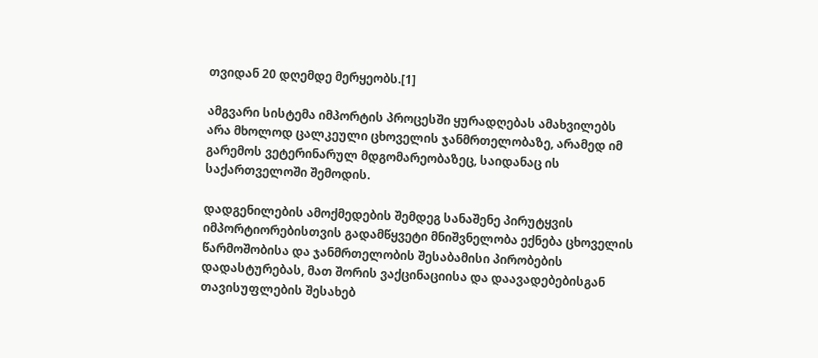თვიდან 20 დღემდე მერყეობს.[1]

ამგვარი სისტემა იმპორტის პროცესში ყურადღებას ამახვილებს არა მხოლოდ ცალკეული ცხოველის ჯანმრთელობაზე, არამედ იმ გარემოს ვეტერინარულ მდგომარეობაზეც, საიდანაც ის საქართველოში შემოდის.

დადგენილების ამოქმედების შემდეგ სანაშენე პირუტყვის იმპორტიორებისთვის გადამწყვეტი მნიშვნელობა ექნება ცხოველის წარმოშობისა და ჯანმრთელობის შესაბამისი პირობების დადასტურებას, მათ შორის ვაქცინაციისა და დაავადებებისგან თავისუფლების შესახებ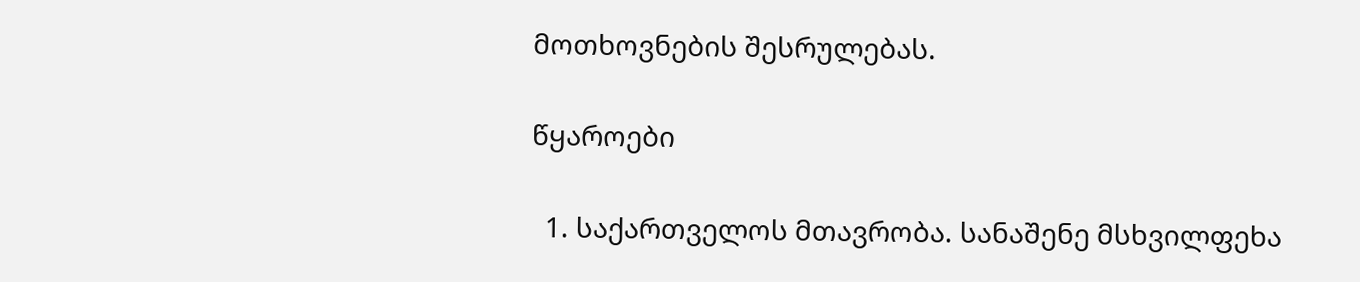მოთხოვნების შესრულებას.

წყაროები

  1. საქართველოს მთავრობა. სანაშენე მსხვილფეხა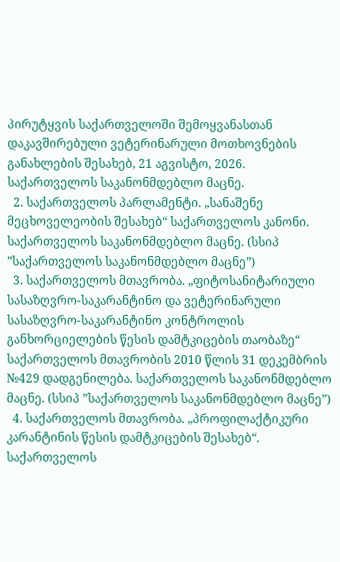პირუტყვის საქართველოში შემოყვანასთან დაკავშირებული ვეტერინარული მოთხოვნების განახლების შესახებ, 21 აგვისტო, 2026. საქართველოს საკანონმდებლო მაცნე.
  2. საქართველოს პარლამენტი. „სანაშენე მეცხოველეობის შესახებ“ საქართველოს კანონი. საქართველოს საკანონმდებლო მაცნე. (სსიპ ”საქართველოს საკანონმდებლო მაცნე”)
  3. საქართველოს მთავრობა. „ფიტოსანიტარიული სასაზღვრო-საკარანტინო და ვეტერინარული სასაზღვრო-საკარანტინო კონტროლის განხორციელების წესის დამტკიცების თაობაზე“ საქართველოს მთავრობის 2010 წლის 31 დეკემბრის №429 დადგენილება. საქართველოს საკანონმდებლო მაცნე. (სსიპ ”საქართველოს საკანონმდებლო მაცნე”)
  4. საქართველოს მთავრობა. „პროფილაქტიკური კარანტინის წესის დამტკიცების შესახებ“. საქართველოს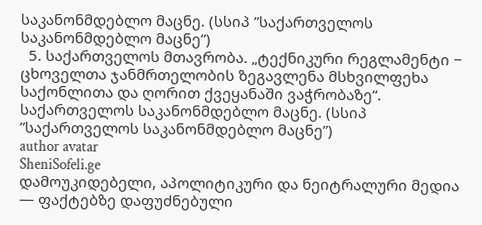საკანონმდებლო მაცნე. (სსიპ ”საქართველოს საკანონმდებლო მაცნე”)
  5. საქართველოს მთავრობა. „ტექნიკური რეგლამენტი − ცხოველთა ჯანმრთელობის ზეგავლენა მსხვილფეხა საქონლითა და ღორით ქვეყანაში ვაჭრობაზე“. საქართველოს საკანონმდებლო მაცნე. (სსიპ ”საქართველოს საკანონმდებლო მაცნე”)
author avatar
SheniSofeli.ge
დამოუკიდებელი, აპოლიტიკური და ნეიტრალური მედია — ფაქტებზე დაფუძნებული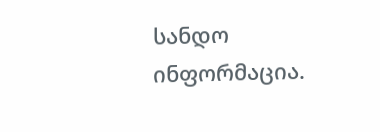სანდო ინფორმაცია.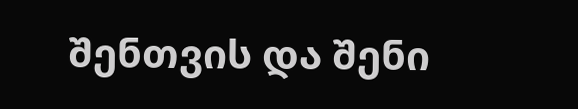შენთვის და შენი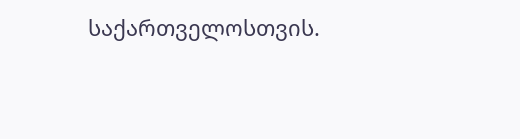საქართველოსთვის.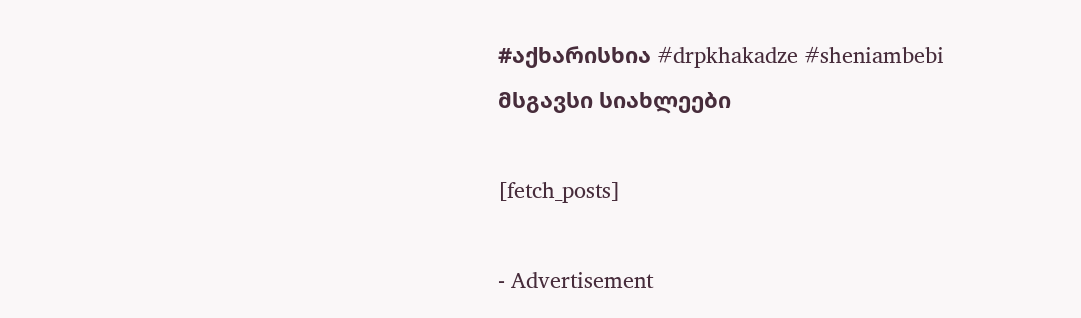#აქხარისხია #drpkhakadze #sheniambebi
მსგავსი სიახლეები

[fetch_posts]

- Advertisement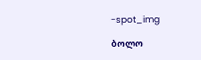-spot_img

ბოლო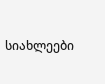სიახლეები